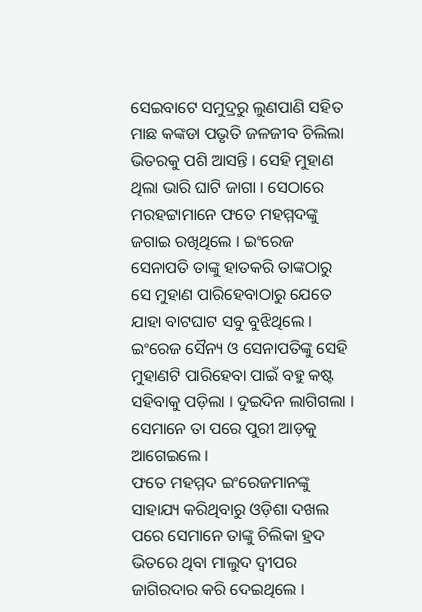ସେଇବାଟେ ସମୁଦ୍ରରୁ ଲୁଣପାଣି ସହିତ ମାଛ କଙ୍କଡା ପଭୃତି ଜଳଜୀବ ଚିଲିଲା ଭିତରକୁ ପଶି ଆସନ୍ତି । ସେହି ମୁହାଣ ଥିଲା ଭାରି ଘାଟି ଜାଗା । ସେଠାରେ ମରହଟ୍ଟାମାନେ ଫତେ ମହମ୍ମଦଙ୍କୁ ଜଗାଇ ରଖିଥିଲେ । ଇଂରେଜ ସେନାପତି ତାଙ୍କୁ ହାତକରି ତାଙ୍କଠାରୁ ସେ ମୁହାଣ ପାରିହେବାଠାରୁ ଯେତେ ଯାହା ବାଟଘାଟ ସବୁ ବୁଝିଥିଲେ ।
ଇଂରେଜ ସୈନ୍ୟ ଓ ସେନାପତିଙ୍କୁ ସେହି ମୁହାଣଟି ପାରିହେବା ପାଇଁ ବହୁ କଷ୍ଟ ସହିବାକୁ ପଡ଼ିଲା । ଦୁଇଦିନ ଲାଗିଗଲା । ସେମାନେ ତା ପରେ ପୁରୀ ଆଡ଼କୁ ଆଗେଇଲେ ।
ଫତେ ମହମ୍ମଦ ଇଂରେଜମାନଙ୍କୁ ସାହାଯ୍ୟ କରିଥିବାରୁ ଓଡ଼ିଶା ଦଖଲ ପରେ ସେମାନେ ତାଙ୍କୁ ଚିଲିକା ହ୍ରଦ ଭିତରେ ଥିବା ମାଲୁଦ ଦ୍ୱୀପର ଜାଗିରଦାର କରି ଦେଇଥିଲେ ।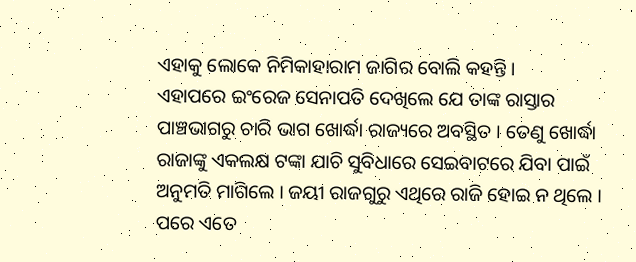ଏହାକୁ ଲୋକେ ନିମିକାହାରାମ ଜାଗିର ବୋଲି କହନ୍ତି ।
ଏହାପରେ ଇଂରେଜ ସେନାପତି ଦେଖିଲେ ଯେ ତାଙ୍କ ରାସ୍ତାର ପାଞ୍ଚଭାଗରୁ ଚାରି ଭାଗ ଖୋର୍ଦ୍ଧା ରାଜ୍ୟରେ ଅବସ୍ଥିତ । ତେଣୁ ଖୋର୍ଦ୍ଧା ରାଜାଙ୍କୁ ଏକଲକ୍ଷ ଟଙ୍କା ଯାଚି ସୁବିଧାରେ ସେଇବାଟରେ ଯିବା ପାଇଁ ଅନୁମତି ମାଗିଲେ । ଜୟୀ ରାଜଗୁରୁ ଏଥିରେ ରାଜି ହୋଇ ନ ଥିଲେ । ପରେ ଏତେ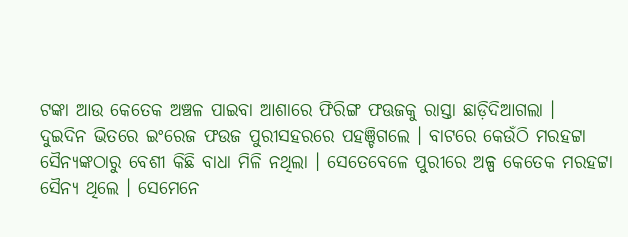ଟଙ୍କା ଆଉ କେତେକ ଅଞ୍ଚଳ ପାଇବା ଆଶାରେ ଫିରିଙ୍ଗ ଫଊଜକୁ ରାସ୍ତା ଛାଡ଼ିଦିଆଗଲା ।
ଦୁଇଦିନ ଭିତରେ ଇଂରେଜ ଫଉଜ ପୁରୀସହରରେ ପହଞ୍ଚିଗଲେ । ବାଟରେ କେଉଁଠି ମରହଟ୍ଟା ସୈନ୍ୟଙ୍କଠାରୁ ବେଶୀ କିଛି ବାଧା ମିଳି ନଥିଲା । ସେତେବେଳେ ପୁରୀରେ ଅଳ୍ପ କେତେକ ମରହଟ୍ଟା ସୈନ୍ୟ ଥିଲେ । ସେମେନେ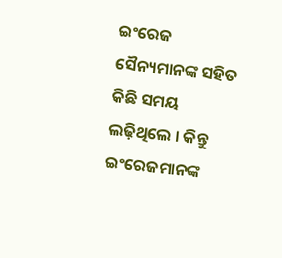ଇଂରେଜ ସୈନ୍ୟମାନଙ୍କ ସହିତ କିଛି ସମୟ ଲଢ଼ିଥିଲେ । କିନ୍ତୁ ଇଂରେଜମାନଙ୍କ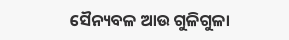ସୈନ୍ୟବଳ ଆଉ ଗୁଳିଗୁଳା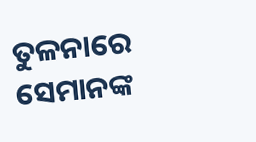ତୁଳନାରେ ସେମାନଙ୍କ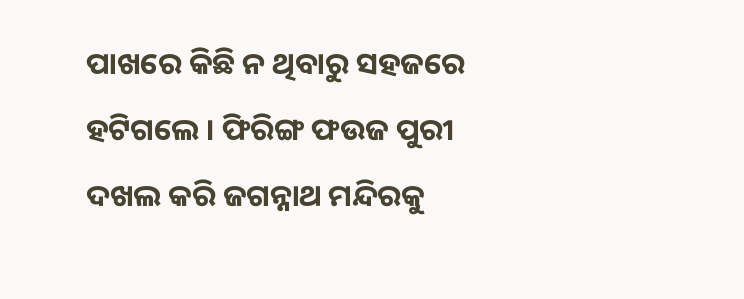ପାଖରେ କିଛି ନ ଥିବାରୁ ସହଜରେ ହଟିଗଲେ । ଫିରିଙ୍ଗ ଫଉଜ ପୁରୀ ଦଖଲ କରି ଜଗନ୍ନାଥ ମନ୍ଦିରକୁ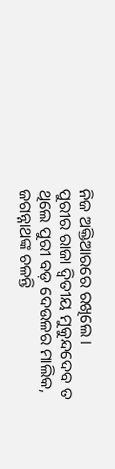ନିଜ ଅକ୍ତିଆରରେ ରଖିଲେ ।
ପୁରୀର ରାଜା ଦ୍ୱିତୀୟ ମୁକୁନ୍ଦଦେବ ତ ଥିଲେ ପୁରୀ ବଡ଼ ଦେଉଳର ମାଲିକ, ଜଗନ୍ନାଥଙ୍କ ଚଳନ୍ତି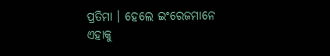ପ୍ରତିମା । ହେଲେ ଇଂରେଜମାନେ ଏହାକୁ